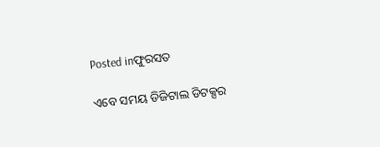Posted inଫୁରସତ

ଏବେ ସମୟ ଡିଜିଟାଲ ଡିଟକ୍ସର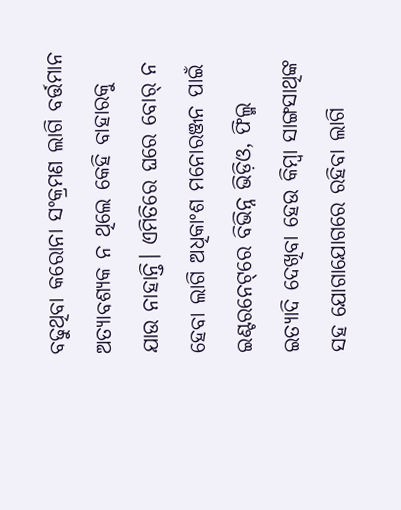ବଢୁଥିବା କରୋନା ସଂକ୍ରମଣ ଲାଗି ବର୍ତ୍ତମାନ ଅତ୍ୟାବଶ୍ୟକ ନ ଥିଲେ କେହି ବାହାରକୁ ଯାଉ ନାହାନ୍ତି। ଏମିତିରେ ଘରେ ବୋର୍‌ ନ ହେବା ଲାଗି ଅଧିକାଂଶ ମନୋରଞ୍ଜନ ପାଇଁ ଇଣ୍ଟରନେଟ୍‌ରେ ବିଭିନ୍ନ ଭିଡ଼ିଓ, ଫିଲ୍ମ ଇତ୍ୟାଦି ଦେଖିବା ହେଉ କିମ୍ବା ସାଙ୍ଗସାଥିଙ୍କ ସହ ଯୋଗାଯୋଗରେ ରହିବା ଲାଗି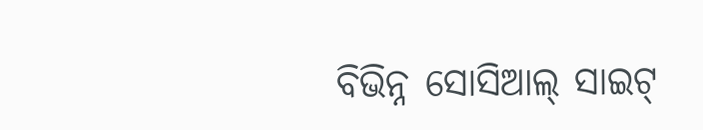ବିଭିନ୍ନ ସୋସିଆଲ୍‌ ସାଇଟ୍‌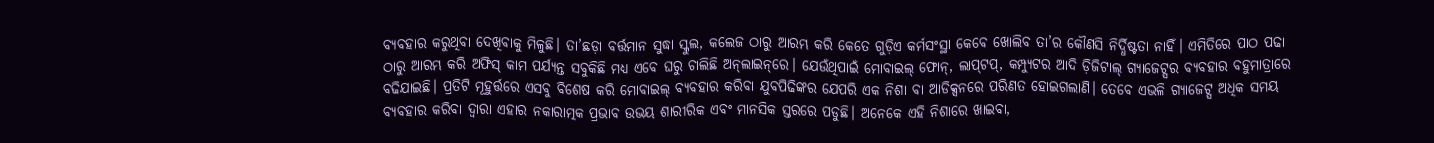ବ୍ୟବହାର କରୁଥିବା ଦେଖିବାକୁ ମିଳୁଛି। ତା’ଛଡ଼ା ବର୍ତ୍ତମାନ ସୁଦ୍ଧା ସ୍କୁଲ, କଲେଜ ଠାରୁ ଆରମ୍ଭ କରି କେତେ ଗୁଡ଼ିଏ କର୍ମସଂସ୍ଥା କେବେ ଖୋଲିବ ତା’ର କୌଣସି ନିର୍ଦ୍ଧିଷ୍ଟତା ନାହିଁ। ଏମିତିରେ ପାଠ ପଢା ଠାରୁ ଆରମ୍ଭ କରି ଅଫିସ୍‌ କାମ ପର୍ଯ୍ୟନ୍ତ ସବୁକିଛି ମଧ୍ୟ ଏବେ ଘରୁ ଚାଲିଛି ଅନ୍‌ଲାଇନ୍‌ରେ। ଯେଉଁଥିପାଇଁ ମୋବାଇଲ୍‌ ଫୋନ୍‌, ଲାପ୍‌ଟପ୍‌, କମ୍ପ୍ୟୁଟର ଆଦି ଡ଼ିଜିଟାଲ୍‌ ଗ୍ୟାଜେଟ୍ସର ବ୍ୟବହାର ବହୁମାତ୍ରାରେ ବଢିଯାଇଛି। ପ୍ରତିଟି ମୂହୁର୍ତ୍ତରେ ଏସବୁ ବିଶେଷ କରି ମୋବାଇଲ୍‌ ବ୍ୟବହାର କରିବା ଯୁବପିଢିଙ୍କର ଯେପରି ଏକ ନିଶା ବା ଆଡିକ୍ସନରେ ପରିଣତ ହୋଇଗଲାଣି। ତେବେ ଏଭଳି ଗ୍ୟାଜେଟ୍ସ ଅଧିକ ସମୟ ବ୍ୟବହାର କରିବା ଦ୍ୱାରା ଏହାର ନକାରାତ୍ମକ ପ୍ରଭାବ ଉଭୟ ଶାରୀରିକ ଏବଂ ମାନସିକ ସ୍ତରରେ ପଡୁଛି। ଅନେକେ ଏହି ନିଶାରେ ଖାଇବା,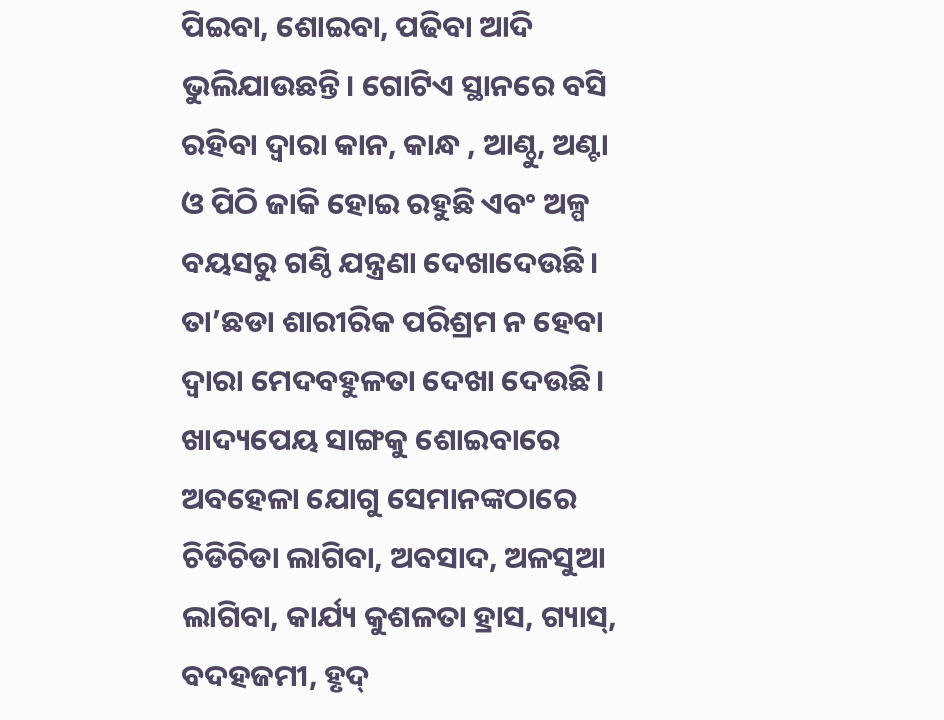ପିଇବା, ଶୋଇବା, ପଢିବା ଆଦି ଭୁଲିଯାଉଛନ୍ତି। ଗୋଟିଏ ସ୍ଥାନରେ ବସି ରହିବା ଦ୍ବାରା କାନ, କାନ୍ଧ , ଆଣ୍ଠୁ, ଅଣ୍ଟା ଓ ପିଠି ଜାକି ହୋଇ ରହୁଛି ଏବଂ ଅଳ୍ପ ବୟସରୁ ଗଣ୍ଠି ଯନ୍ତ୍ରଣା ଦେଖାଦେଉଛି। ତା’ଛଡା ଶାରୀରିକ ପରିଶ୍ରମ ନ ହେବା ଦ୍ୱାରା ମେଦବହୁଳତା ଦେଖା ଦେଉଛି। ଖାଦ୍ୟପେୟ ସାଙ୍ଗକୁ ଶୋଇବାରେ ଅବହେଳା ଯୋଗୁ ସେମାନଙ୍କଠାରେ ଚିଡିଚିଡା ଲାଗିବା, ଅବସାଦ, ଅଳସୁଆ ଲାଗିବା, କାର୍ଯ୍ୟ କୁଶଳତା ହ୍ରାସ, ଗ୍ୟାସ୍‌, ବଦହଜମୀ, ହୃଦ୍‌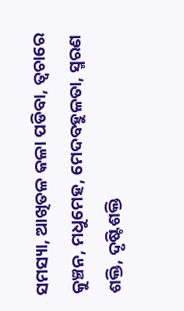ସମସ୍ୟା, ଆଖିତଳ କଳା ପଡିବା, ତ୍ବଚାରେ କୁଞ୍ଚନ, ମଧୁମେହ, ମେଦବହୁଳତା, ସ୍ମରଣ ଶକ୍ତି, ଦୃଷ୍ଟିଶକ୍ତି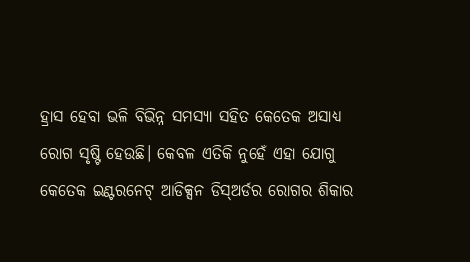ହ୍ରାସ ହେବା ଭଳି ବିଭିନ୍ନ ସମସ୍ୟା ସହିତ କେତେକ ଅସାଧ୍ୟ ରୋଗ ସୃଷ୍ଟି ହେଉଛି। କେବଳ ଏତିକି ନୁହେଁ ଏହା ଯୋଗୁ କେତେକ ଇଣ୍ଟରନେଟ୍‌ ଆଡିକ୍ସନ ଡିସ୍‌ଅର୍ଡର ରୋଗର ଶିକାର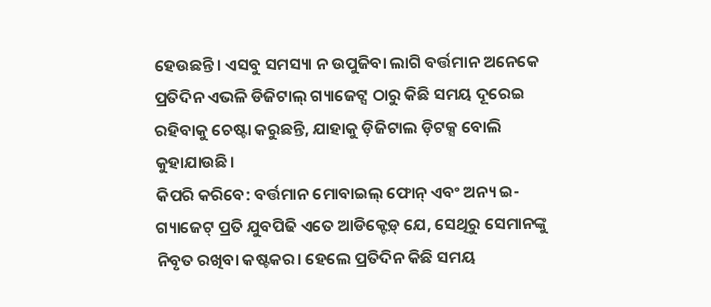ହେଉଛନ୍ତି। ଏସବୁ ସମସ୍ୟା ନ ଉପୁଜିବା ଲାଗି ବର୍ତ୍ତମାନ ଅନେକେ ପ୍ରତିଦିନ ଏଭଳି ଡିଜିଟାଲ୍‌ ଗ୍ୟାଜେଟ୍ସ ଠାରୁ କିଛି ସମୟ ଦୂରେଇ ରହିବାକୁ ଚେଷ୍ଟା କରୁଛନ୍ତି, ଯାହାକୁ ଡ଼ିଜିଟାଲ ଡ଼ିଟକ୍ସ ବୋଲି କୁହାଯାଉଛି।
କିପରି କରିବେ: ବର୍ତ୍ତମାନ ମୋବାଇଲ୍‌ ଫୋନ୍‌ ଏବଂ ଅନ୍ୟ ଇ-ଗ୍ୟାଜେଟ୍‌ ପ୍ରତି ଯୁବପିଢି ଏତେ ଆଡିକ୍ଟେଡ଼୍‌ ଯେ, ସେଥିରୁ ସେମାନଙ୍କୁ ନିବୃତ ରଖିବା କଷ୍ଟକର। ହେଲେ ପ୍ରତିଦିନ କିଛି ସମୟ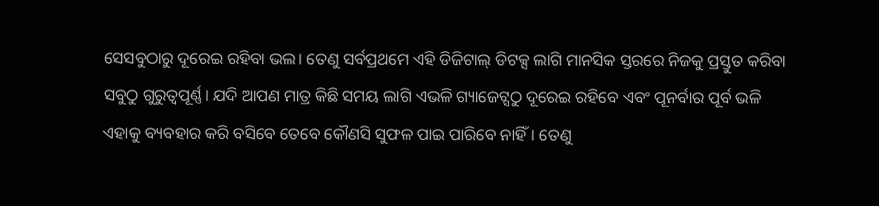ସେସବୁଠାରୁ ଦୂରେଇ ରହିବା ଭଲ। ତେଣୁ ସର୍ବପ୍ରଥମେ ଏହି ଡିଜିଟାଲ୍‌ ଡିଟକ୍ସ ଲାଗି ମାନସିକ ସ୍ତରରେ ନିଜକୁ ପ୍ରସ୍ତୁତ କରିବା ସବୁଠୁ ଗୁରୁତ୍ୱପୂର୍ଣ୍ଣ। ଯଦି ଆପଣ ମାତ୍ର କିଛି ସମୟ ଲାଗି ଏଭଳି ଗ୍ୟାଜେଟ୍ସଠୁ ଦୂରେଇ ରହିବେ ଏବଂ ପୂନର୍ବାର ପୂର୍ବ ଭଳି ଏହାକୁ ବ୍ୟବହାର କରି ବସିବେ ତେବେ କୌଣସି ସୁଫଳ ପାଇ ପାରିବେ ନାହିଁ। ତେଣୁ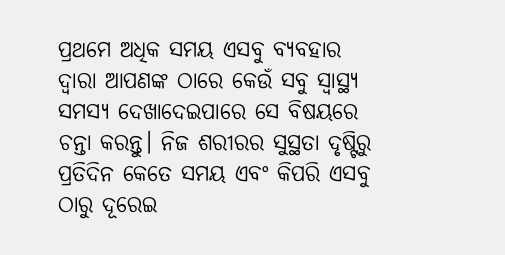ପ୍ରଥମେ ଅଧିକ ସମୟ ଏସବୁ ବ୍ୟବହାର ଦ୍ୱାରା ଆପଣଙ୍କ ଠାରେ କେଉଁ ସବୁ ସ୍ବାସ୍ଥ୍ୟ ସମସ୍ୟ ଦେଖାଦେଇପାରେ ସେ ବିଷୟରେ ଚନ୍ତା କରନ୍ତୁ। ନିଜ ଶରୀରର ସୁସ୍ଥତା ଦୃଷ୍ଟିରୁ ପ୍ରତିଦିନ କେତେ ସମୟ ଏବଂ କିପରି ଏସବୁ ଠାରୁ ଦୂରେଇ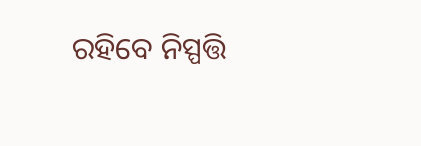ରହିବେ ନିସ୍ପତ୍ତି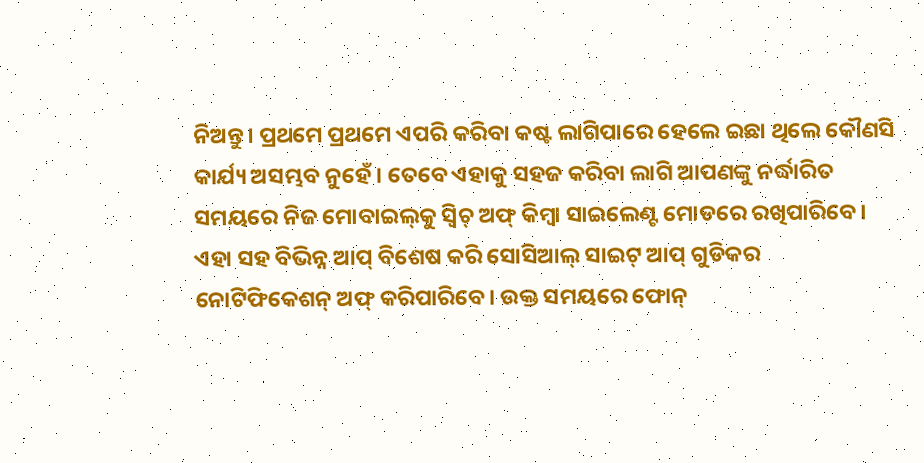ନିଅନ୍ତୁ। ପ୍ରଥମେ ପ୍ରଥମେ ଏପରି କରିବା କଷ୍ଟ ଲାଗିପାରେ ହେଲେ ଇଛା ଥିଲେ କୌଣସି କାର୍ଯ୍ୟ ଅସମ୍ଭବ ନୁହେଁ। ତେବେ ଏହାକୁ ସହଜ କରିବା ଲାଗି ଆପଣଙ୍କୁ ନର୍ଦ୍ଧାରିତ ସମୟରେ ନିଜ ମୋବାଇଲ୍‌କୁ ସ୍ବିଚ୍‌ ଅଫ୍‌ କିମ୍ବା ସାଇଲେଣ୍ଟ ମୋଡରେ ରଖିପାରିବେ। ଏହା ସହ ବିଭିନ୍ନ ଆପ୍‌ ବିଶେଷ କରି ସୋସିଆଲ୍‌ ସାଇଟ୍‌ ଆପ୍‌ ଗୁଡିକର ନୋଟିଫିକେଶନ୍‌ ଅଫ୍‌ କରିପାରିବେ। ଉକ୍ତ ସମୟରେ ଫୋନ୍‌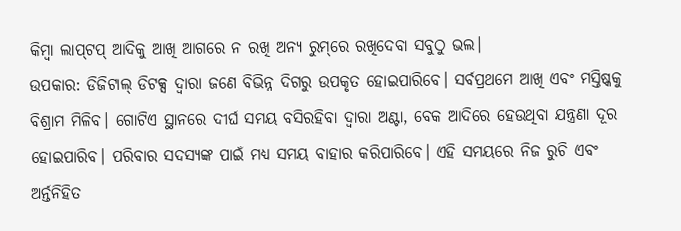କିମ୍ବା ଲାପ୍‌ଟପ୍‌ ଆଦିକୁ ଆଖି ଆଗରେ ନ ରଖି ଅନ୍ୟ ରୁମ୍‌ରେ ରଖିଦେବା ସବୁଠୁ ଭଲ।
ଉପକାର: ଡିଜିଟାଲ୍‌ ଡିଟକ୍ସ ଦ୍ୱାରା ଜଣେ ବିଭିନ୍ନ ଦିଗରୁ ଉପକୃତ ହୋଇପାରିବେ। ସର୍ବପ୍ରଥମେ ଆଖି ଏବଂ ମସ୍ତିଷ୍କକୁ ବିଶ୍ରାମ ମିଳିବ। ଗୋଟିଏ ସ୍ଥାନରେ ଦୀର୍ଘ ସମୟ ବସିରହିବା ଦ୍ୱାରା ଅଣ୍ଟା, ବେକ ଆଦିରେ ହେଉଥିବା ଯନ୍ତ୍ରଣା ଦୂର ହୋଇପାରିବ। ପରିବାର ସଦସ୍ୟଙ୍କ ପାଇଁ ମଧ୍ୟ ସମୟ ବାହାର କରିପାରିବେ। ଏହି ସମୟରେ ନିଜ ରୁଚି ଏବଂ ଅର୍ନ୍ତନିହିତ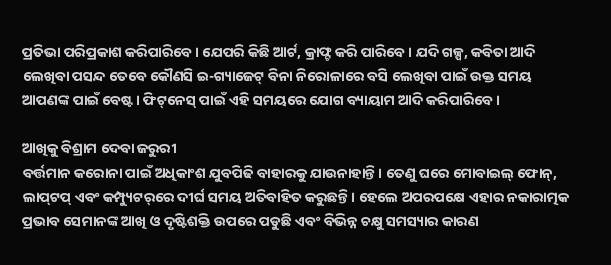ପ୍ରତିଭା ପରିପ୍ରକାଶ କରିପାରିବେ। ଯେପରି କିଛି ଆର୍ଟ, କ୍ରାଫ୍ଟ କରି ପାରିବେ। ଯଦି ଗଳ୍ପ, କବିତା ଆଦି ଲେଖିବା ପସନ୍ଦ ତେବେ କୌଣସି ଇ-ଗ୍ୟାଜେଟ୍‌ ବିନା ନିରୋଳାରେ ବସି ଲେଖିବା ପାଇଁ ଉକ୍ତ ସମୟ ଆପଣଙ୍କ ପାଇଁ ବେଷ୍ଟ। ଫିଟ୍‌ନେସ୍‌ ପାଇଁ ଏହି ସମୟରେ ଯୋଗ ବ୍ୟାୟାମ ଆଦି କରିପାରିବେ।

ଆଖିକୁ ବିଶ୍ରାମ ଦେବା ଜରୁରୀ
ବର୍ତ୍ତମାନ କରୋନା ପାଇଁ ଅଧିକାଂଶ ଯୁବପିଢି ବାହାରକୁ ଯାଉନାହାନ୍ତି। ତେଣୁ ଘରେ ମୋବାଇଲ୍‌ ଫୋନ୍‌, ଲାପ୍‌ଟପ୍‌ ଏବଂ କମ୍ପ୍ୟୁଟର୍‌ରେ ଦୀର୍ଘ ସମୟ ଅତିବାହିତ କରୁଛନ୍ତି। ହେଲେ ଅପରପକ୍ଷେ ଏହାର ନକାରାତ୍ମକ ପ୍ରଭାବ ସେମାନଙ୍କ ଆଖି ଓ ଦୃଷ୍ଟିଶକ୍ତି ଉପରେ ପଡୁଛି ଏବଂ ବିଭିନ୍ନ ଚକ୍ଷୁ ସମସ୍ୟାର କାରଣ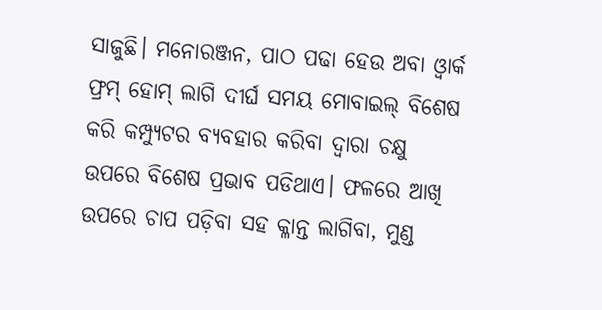ସାଜୁଛି। ମନୋରଞ୍ଜନ, ପାଠ ପଢା ହେଉ ଅବା ଓ୍ବାର୍କ ଫ୍ରମ୍‌ ହୋମ୍‌ ଲାଗି ଦୀର୍ଘ ସମୟ ମୋବାଇଲ୍‌ ବିଶେଷ କରି କମ୍ପ୍ୟୁଟର ବ୍ୟବହାର କରିବା ଦ୍ୱାରା ଚକ୍ଷୁ ଉପରେ ବିଶେଷ ପ୍ରଭାବ ପଡିଥାଏ। ଫଳରେ ଆଖି ଉପରେ ଚାପ ପଡ଼ିବା ସହ କ୍ଳାନ୍ତ ଲାଗିବା, ମୁଣ୍ଡ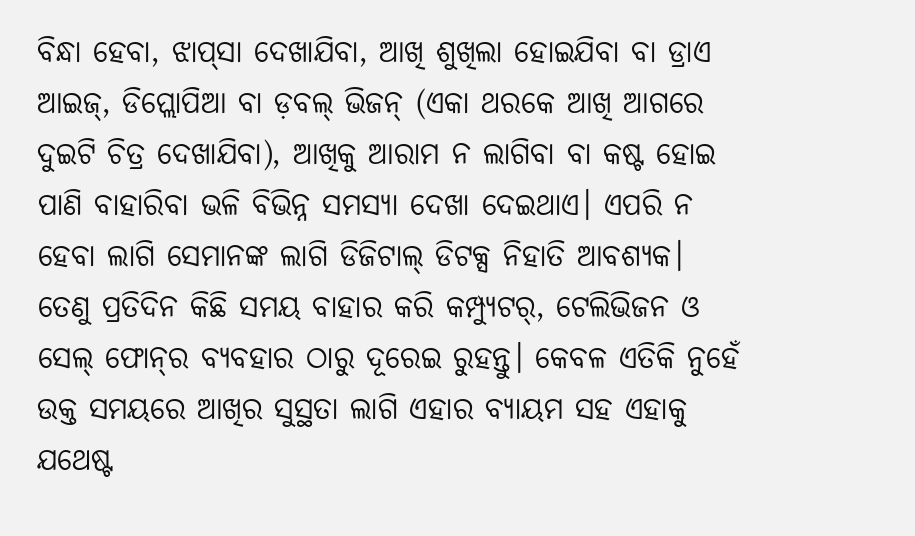ବିନ୍ଧା ହେବା, ଝାପ୍‌ସା ଦେଖାଯିବା, ଆଖି ଶୁଖିଲା ହୋଇଯିବା ବା ଡ୍ରାଏ ଆଇଜ୍‌, ଡିପ୍ଲୋପିଆ ବା ଡ଼ବଲ୍‌ ଭିଜନ୍‌ (ଏକା ଥରକେ ଆଖି ଆଗରେ ଦୁଇଟି ଚିତ୍ର ଦେଖାଯିବା), ଆଖିକୁ ଆରାମ ନ ଲାଗିବା ବା କଷ୍ଟ ହୋଇ ପାଣି ବାହାରିବା ଭଳି ବିଭିନ୍ନ ସମସ୍ୟା ଦେଖା ଦେଇଥାଏ। ଏପରି ନ ହେବା ଲାଗି ସେମାନଙ୍କ ଲାଗି ଡିଜିଟାଲ୍‌ ଡିଟକ୍ସ ନିହାତି ଆବଶ୍ୟକ। ତେଣୁ ପ୍ରତିଦିନ କିଛି ସମୟ ବାହାର କରି କମ୍ପ୍ୟୁଟର୍‌, ଟେଲିଭିଜନ ଓ ସେଲ୍‌ ଫୋନ୍‌ର ବ୍ୟବହାର ଠାରୁ ଦୂରେଇ ରୁହନ୍ତୁ। କେବଳ ଏତିକି ନୁହେଁ ଉକ୍ତ ସମୟରେ ଆଖିର ସୁସ୍ଥତା ଲାଗି ଏହାର ବ୍ୟାୟମ ସହ ଏହାକୁ ଯଥେଷ୍ଟ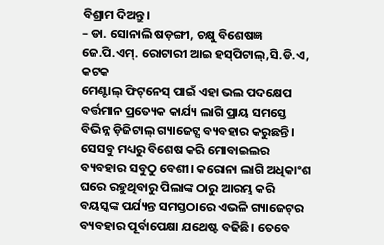ବିଶ୍ରାମ ଦିଅନ୍ତୁ।
– ଡା. ସୋନାଲି ଷଡ଼ଙ୍ଗୀ, ଚକ୍ଷୁ ବିଶେଷଜ୍ଞ
ଜେ.ପି.ଏମ୍‌. ରୋଟାରୀ ଆଇ ହସ୍‌ପିଟାଲ୍‌,ସି.ଡି.ଏ, କଟକ
ମେଣ୍ଟାଲ୍‌ ଫିଟ୍‌ନେସ୍‌ ପାଇଁ ଏହା ଭଲ ପଦକ୍ଷେପ
ବର୍ତ୍ତମାନ ପ୍ରତ୍ୟେକ କାର୍ଯ୍ୟ ଲାଗି ପ୍ରାୟ ସମସ୍ତେ ବିଭିନ୍ନ ଡ଼ିଜିଟାଲ୍‌ ଗ୍ୟାଜେଟ୍ସ ବ୍ୟବହାର କରୁଛନ୍ତି। ସେସବୁ ମଧ୍ୟରୁ ବିଶେଷ କରି ମୋବାଇଲର ବ୍ୟବହାର ସବୁଠୁ ବେଶୀ। କରୋନା ଲାଗି ଅଧିକାଂଶ ଘରେ ରହୁଥିବାରୁ ପିଲାଙ୍କ ଠାରୁ ଆରମ୍ଭ କରି ବୟସ୍କଙ୍କ ପର୍ଯ୍ୟନ୍ତ ସମସ୍ତଠାରେ ଏଭଳି ଗ୍ୟାଜେଟ୍‌ର ବ୍ୟବହାର ପୂର୍ବାପେକ୍ଷା ଯଥେଷ୍ଟ ବଢିଛି। ତେବେ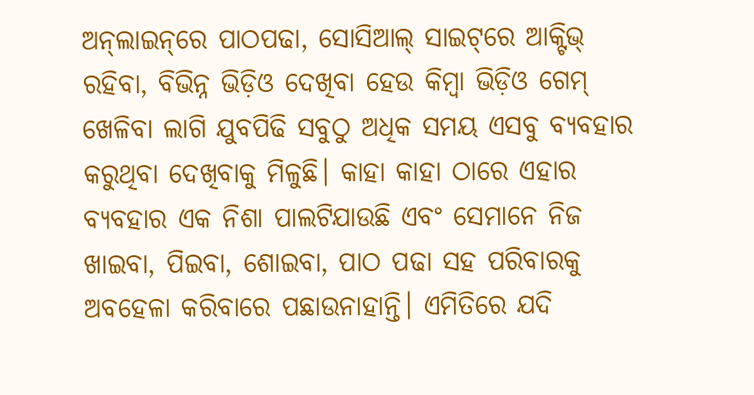ଅନ୍‌ଲାଇନ୍‌ରେ ପାଠପଢା, ସୋସିଆଲ୍‌ ସାଇଟ୍‌ରେ ଆକ୍ଟିଭ୍‌ ରହିବା, ବିଭିନ୍ନ ଭିଡ଼ିଓ ଦେଖିବା ହେଉ କିମ୍ବା ଭିଡ଼ିଓ ଗେମ୍‌ ଖେଳିବା ଲାଗି ଯୁବପିଢି ସବୁଠୁ ଅଧିକ ସମୟ ଏସବୁ ବ୍ୟବହାର କରୁଥିବା ଦେଖିବାକୁ ମିଳୁଛି। କାହା କାହା ଠାରେ ଏହାର ବ୍ୟବହାର ଏକ ନିଶା ପାଲଟିଯାଉଛି ଏବଂ ସେମାନେ ନିଜ ଖାଇବା, ପିଇବା, ଶୋଇବା, ପାଠ ପଢା ସହ ପରିବାରକୁ ଅବହେଳା କରିବାରେ ପଛାଉନାହାନ୍ତି। ଏମିତିରେ ଯଦି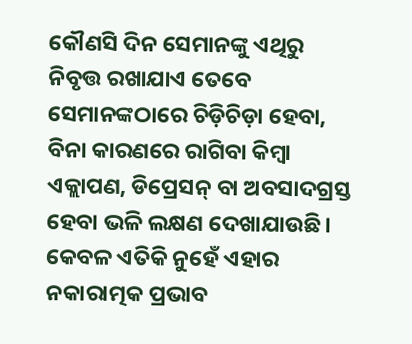କୌଣସି ଦିନ ସେମାନଙ୍କୁ ଏଥିରୁ ନିବୃତ୍ତ ରଖାଯାଏ ତେବେ ସେମାନଙ୍କଠାରେ ଚିଡ଼ିଚିଡ଼ା ହେବା, ବିନା କାରଣରେ ରାଗିବା କିମ୍ବା ଏକ୍ଲାପଣ, ଡିପ୍ରେସନ୍‌ ବା ଅବସାଦଗ୍ରସ୍ତ ହେବା ଭଳି ଲକ୍ଷଣ ଦେଖାଯାଉଛି। କେବଳ ଏତିକି ନୁହେଁ ଏହାର ନକାରାତ୍ମକ ପ୍ରଭାବ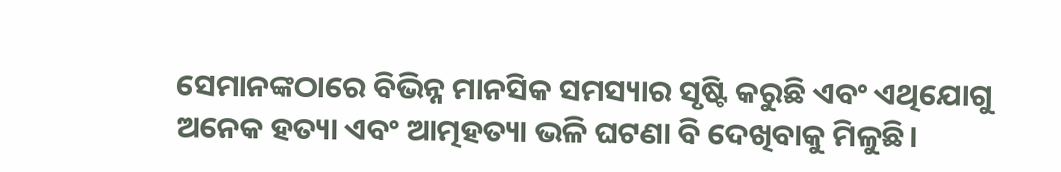ସେମାନଙ୍କଠାରେ ବିଭିନ୍ନ ମାନସିକ ସମସ୍ୟାର ସୃଷ୍ଟି କରୁଛି ଏବଂ ଏଥିଯୋଗୁ ଅନେକ ହତ୍ୟା ଏବଂ ଆତ୍ମହତ୍ୟା ଭଳି ଘଟଣା ବି ଦେଖିବାକୁ ମିଳୁଛି।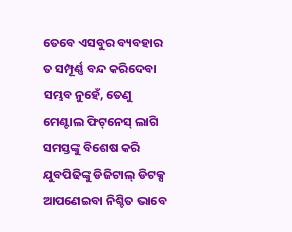ତେବେ ଏସବୁର ବ୍ୟବହାର ତ ସମ୍ପୂର୍ଣ୍ଣ ବନ୍ଦ କରିଦେବା ସମ୍ଭବ ନୁହେଁ, ତେଣୁ ମେଣ୍ଟାଲ ଫିଟ୍‌ନେସ୍‌ ଲାଗି ସମସ୍ତଙ୍କୁ ବିଶେଷ କରି ଯୁବପିଢିଙ୍କୁ ଡିଜିଟାଲ୍‌ ଡିଟକ୍ସ ଆପଣେଇବା ନିଶ୍ଚିତ ଭାବେ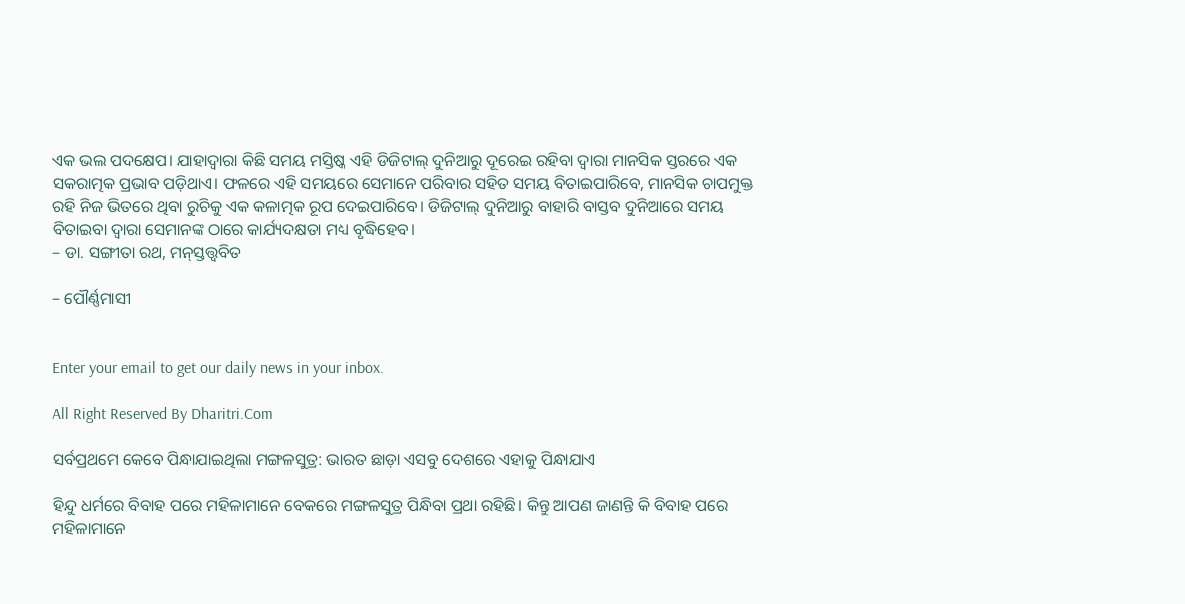ଏକ ଭଲ ପଦକ୍ଷେପ। ଯାହାଦ୍ୱାରା କିଛି ସମୟ ମସ୍ତିଷ୍କ ଏହି ଡିଜିଟାଲ୍‌ ଦୁନିଆରୁ ଦୂରେଇ ରହିବା ଦ୍ୱାରା ମାନସିକ ସ୍ତରରେ ଏକ ସକରାତ୍ମକ ପ୍ରଭାବ ପଡ଼ିଥାଏ। ଫଳରେ ଏହି ସମୟରେ ସେମାନେ ପରିବାର ସହିତ ସମୟ ବିତାଇପାରିବେ, ମାନସିକ ଚାପମୁକ୍ତ ରହି ନିଜ ଭିତରେ ଥିବା ରୁଚିକୁ ଏକ କଳାତ୍ମକ ରୂପ ଦେଇପାରିବେ। ଡିଜିଟାଲ୍‌ ଦୁନିଆରୁ ବାହାରି ବାସ୍ତବ ଦୁନିଆରେ ସମୟ ବିତାଇବା ଦ୍ୱାରା ସେମାନଙ୍କ ଠାରେ କାର୍ଯ୍ୟଦକ୍ଷତା ମଧ୍ୟ ବୃଦ୍ଧିହେବ।
– ଡା. ସଙ୍ଗୀତା ରଥ, ମନ୍‌ସ୍ତତ୍ତ୍ୱବିତ

– ପୌର୍ଣ୍ଣମାସୀ


Enter your email to get our daily news in your inbox.

All Right Reserved By Dharitri.Com

ସର୍ବପ୍ରଥମେ କେବେ ପିନ୍ଧାଯାଇଥିଲା ମଙ୍ଗଳସୁତ୍ର: ଭାରତ ଛାଡ଼ା ଏସବୁ ଦେଶରେ ଏହାକୁ ପିନ୍ଧାଯାଏ

ହିନ୍ଦୁ ଧର୍ମରେ ବିବାହ ପରେ ମହିଳାମାନେ ବେକରେ ମଙ୍ଗଳସୁତ୍ର ପିନ୍ଧିବା ପ୍ରଥା ରହିଛି। କିନ୍ତୁ ଆପଣ ଜାଣନ୍ତି କି ବିବାହ ପରେ ମହିଳାମାନେ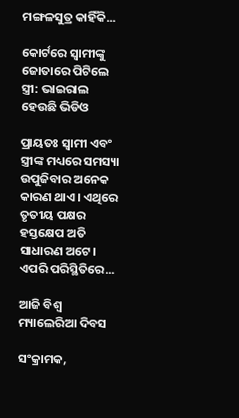ମଙ୍ଗଳସୁତ୍ର କାହିଁକି...

କୋର୍ଟରେ ସ୍ବାମୀଙ୍କୁ ଜୋତାରେ ପିଟିଲେ ସ୍ତ୍ରୀ: ଭାଇରାଲ ହେଉଛି ଭିଡିଓ

ପ୍ରାୟତଃ ସ୍ବାମୀ ଏବଂ ସ୍ତ୍ରୀଙ୍କ ମଧ୍ୟରେ ସମସ୍ୟା ଉପୁଜିବାର ଅନେକ କାରଣ ଥାଏ। ଏଥିରେ ତୃତୀୟ ପକ୍ଷର ହସ୍ତକ୍ଷେପ ଅତି ସାଧାରଣ ଅଟେ। ଏପରି ପରିସ୍ଥିତିରେ...

ଆଜି ବିଶ୍ୱ ମ୍ୟାଲେରିଆ ଦିବସ

ସଂକ୍ରାମକ,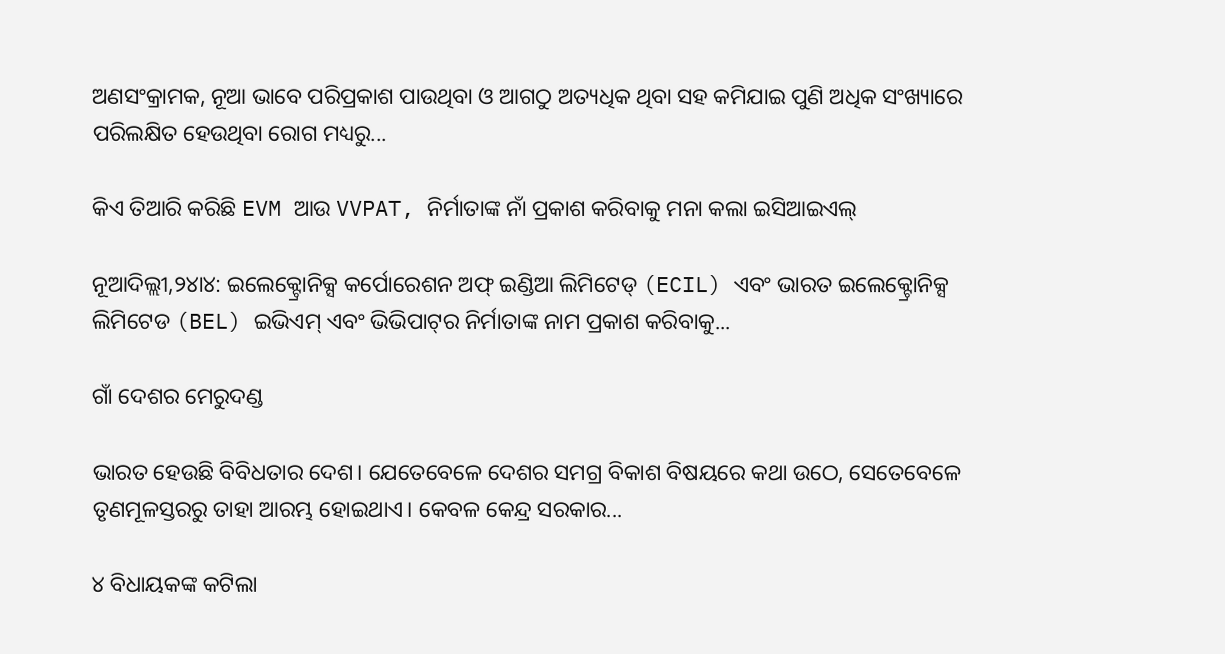ଅଣସଂକ୍ରାମକ, ନୂଆ ଭାବେ ପରିପ୍ରକାଶ ପାଉଥିବା ଓ ଆଗଠୁ ଅତ୍ୟଧିକ ଥିବା ସହ କମିଯାଇ ପୁଣି ଅଧିକ ସଂଖ୍ୟାରେ ପରିଲକ୍ଷିତ ହେଉଥିବା ରୋଗ ମଧ୍ୟରୁ...

କିଏ ତିଆରି କରିଛି EVM ଆଉ VVPAT, ନିର୍ମାତାଙ୍କ ନାଁ ପ୍ରକାଶ କରିବାକୁ ମନା କଲା ଇସିଆଇଏଲ୍‌

ନୂଆଦିଲ୍ଲୀ,୨୪ା୪: ଇଲେକ୍ଟ୍ରୋନିକ୍ସ କର୍ପୋରେଶନ ଅଫ୍‌ ଇଣ୍ଡିଆ ଲିମିଟେଡ୍‌ (ECIL) ଏବଂ ଭାରତ ଇଲେକ୍ଟ୍ରୋନିକ୍ସ ଲିମିଟେଡ (BEL) ଇଭିଏମ୍‌ ଏବଂ ଭିଭିପାଟ୍‌ର ନିର୍ମାତାଙ୍କ ନାମ ପ୍ରକାଶ କରିବାକୁ...

ଗାଁ ଦେଶର ମେରୁଦଣ୍ଡ

ଭାରତ ହେଉଛି ବିବିଧତାର ଦେଶ। ଯେତେବେଳେ ଦେଶର ସମଗ୍ର ବିକାଶ ବିଷୟରେ କଥା ଉଠେ, ସେତେବେଳେ ତୃଣମୂଳସ୍ତରରୁ ତାହା ଆରମ୍ଭ ହୋଇଥାଏ। କେବଳ କେନ୍ଦ୍ର ସରକାର...

୪ ବିଧାୟକଙ୍କ କଟିଲା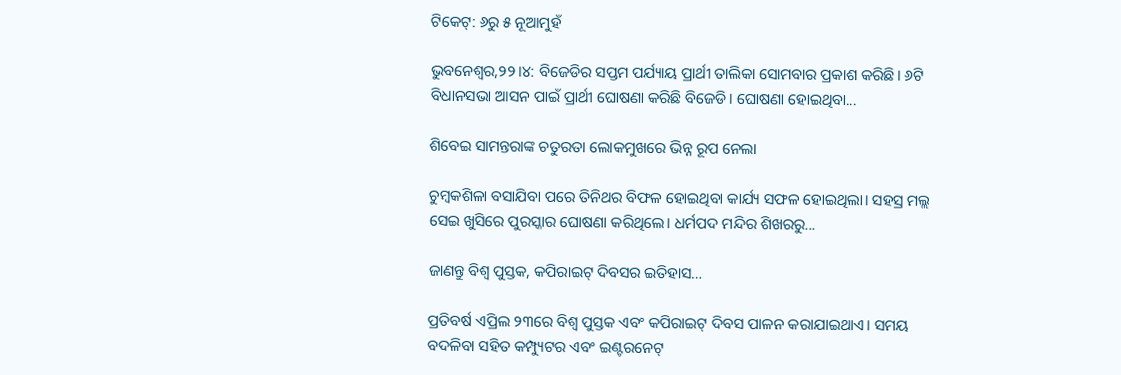ଟିକେଟ୍‌: ୬ରୁ ୫ ନୂଆମୁହଁ

ଭୁବନେଶ୍ୱର,୨୨।୪: ବିଜେଡିର ସପ୍ତମ ପର୍ଯ୍ୟାୟ ପ୍ରାର୍ଥୀ ତାଲିକା ସୋମବାର ପ୍ରକାଶ କରିଛି। ୬ଟି ବିଧାନସଭା ଆସନ ପାଇଁ ପ୍ରାର୍ଥୀ ଘୋଷଣା କରିଛି ବିଜେଡି। ଘୋଷଣା ହୋଇଥିବା...

ଶିବେଇ ସାମନ୍ତରାଙ୍କ ଚତୁରତା ଲୋକମୁଖରେ ଭିନ୍ନ ରୂପ ନେଲା

ଚୁମ୍ବକଶିଳା ବସାଯିବା ପରେ ତିନିଥର ବିଫଳ ହୋଇଥିବା କାର୍ଯ୍ୟ ସଫଳ ହୋଇଥିଲା। ସହସ୍ର ମଲ୍ଲ ସେଇ ଖୁସିରେ ପୁରସ୍କାର ଘୋଷଣା କରିଥିଲେ। ଧର୍ମପଦ ମନ୍ଦିର ଶିଖରରୁ...

ଜାଣନ୍ତୁ ବିଶ୍ୱ ପୁସ୍ତକ, କପିରାଇଟ୍‌ ଦିବସର ଇତିହାସ…

ପ୍ରତିବର୍ଷ ଏପ୍ରିଲ ୨୩ରେ ବିଶ୍ୱ ପୁସ୍ତକ ଏବଂ କପିରାଇଟ୍‌ ଦିବସ ପାଳନ କରାଯାଇଥାଏ। ସମୟ ବଦଳିବା ସହିତ କମ୍ପ୍ୟୁଟର ଏବଂ ଇଣ୍ଟରନେଟ୍‌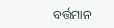ବର୍ତ୍ତମାନ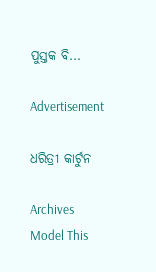ପୁସ୍ତକ ବି...

Advertisement

ଧରିତ୍ରୀ କାର୍ଟୁନ

Archives
Model This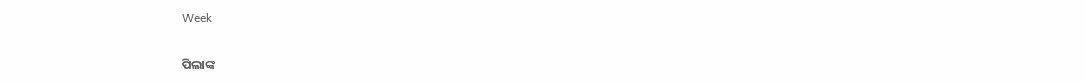Week

ପିଲାଙ୍କ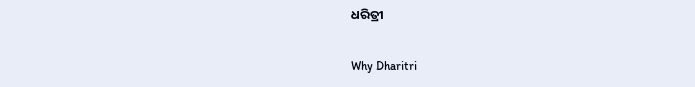ଧରିତ୍ରୀ

Why Dharitri